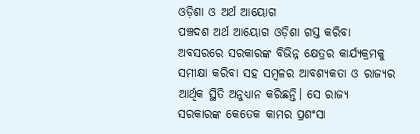ଓଡ଼ିଶା ଓ ଅର୍ଥ ଆୟୋଗ
ପଞ୍ଚଦଶ ଅର୍ଥ ଆୟୋଗ ଓଡ଼ିଶା ଗସ୍ତ କରିବା ଅବସରରେ ସରକାରଙ୍କ ବିଭିନ୍ନ କ୍ଷେତ୍ରର କାର୍ଯ୍ୟକ୍ରମକୁ ସମୀକ୍ଷା କରିବା ସହ ସମ୍ବଳର ଆବଶ୍ୟକତା ଓ ରାଜ୍ୟର ଆର୍ଥିକ ସ୍ଥିତି ଅନୁଧ୍ୟାନ କରିଛନ୍ତି। ସେ ରାଜ୍ୟ ସରକାରଙ୍କ କେତେକ କାମର ପ୍ରଶଂସା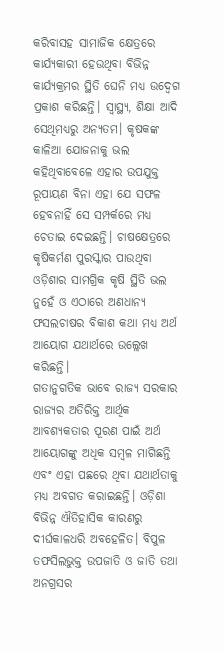କରିବାସହ ସାମାଜିକ କ୍ଷେତ୍ରରେ କାର୍ଯ୍ୟକାରୀ ହେଉଥିବା ବିଭିନ୍ନ କାର୍ଯ୍ୟକ୍ରମର ସ୍ଥିତି ଘେନି ମଧ୍ୟ ଉଦ୍ବେଗ ପ୍ରକାଶ କରିଛନ୍ତି। ସ୍ବାସ୍ଥ୍ୟ, ଶିକ୍ଷା ଆଦି ସେଥିମଧ୍ୟରୁ ଅନ୍ୟତମ। କୃଷକଙ୍କ କାଳିଆ ଯୋଜନାକୁ ଭଲ କହିଥିବାବେଳେ ଏହାର ଉପଯୁକ୍ତ ରୂପାୟଣ ବିନା ଏହା ଯେ ସଫଳ ହେବନାହିଁ ସେ ସମ୍ପର୍କରେ ମଧ୍ୟ ଚେତାଇ ଦେଇଛନ୍ତି। ଚାଷକ୍ଷେତ୍ରରେ କୃଷିକର୍ମଣ ପୁରସ୍କାର ପାଉଥିବା ଓଡ଼ିଶାର ସାମଗ୍ରିକ କୃଷି ସ୍ଥିତି ଭଲ ନୁହେଁ ଓ ଏଠାରେ ଅଣଧାନ୍ୟ ଫସଲଚାଷର ବିକାଶ କଥା ମଧ୍ୟ ଅର୍ଥ ଆୟୋଗ ଯଥାର୍ଥରେ ଉଲ୍ଲେଖ କରିଛନ୍ତି।
ଗତାନୁଗତିକ ଭାବେ ରାଜ୍ୟ ସରକାର ରାଜ୍ୟର ଅତିରିକ୍ତ ଆର୍ଥିକ ଆବଶ୍ୟକତାର ପୂରଣ ପାଇଁ ଅର୍ଥ ଆୟୋଗଙ୍କୁ ଅଧିକ ସମ୍ବଳ ମାଗିଛନ୍ତି ଏବଂ ଏହା ପଛରେ ଥିବା ଯଥାର୍ଥତାକୁ ମଧ୍ୟ ଅବଗତ କରାଇଛନ୍ତି। ଓଡ଼ିଶା ବିଭିନ୍ନ ଐତିହାସିକ କାରଣରୁ ଦୀର୍ଘକାଳଧରି ଅବହେଳିତ। ବିପୁଳ ତଫସିଲଭୁକ୍ତ ଉପଜାତି ଓ ଜାତି ତଥା ଅନଗ୍ରସର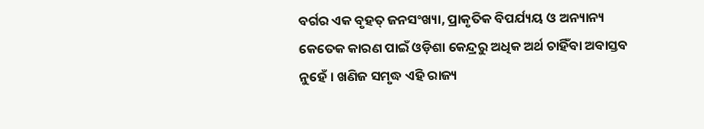ବର୍ଗର ଏକ ବୃହତ୍ ଜନସଂଖ୍ୟା, ପ୍ରାକୃତିକ ବିପର୍ଯ୍ୟୟ ଓ ଅନ୍ୟାନ୍ୟ କେତେକ କାରଣ ପାଇଁ ଓଡ଼ିଶା କେନ୍ଦ୍ରରୁ ଅଧିକ ଅର୍ଥ ଚାହିଁବା ଅବାସ୍ତବ ନୁହେଁ। ଖଣିଜ ସମୃଦ୍ଧ ଏହି ରାଜ୍ୟ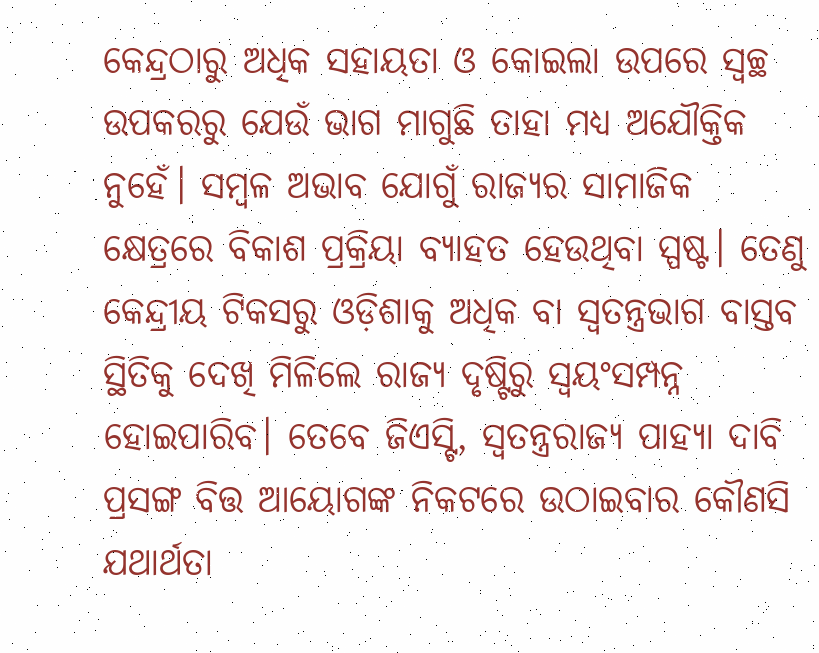କେନ୍ଦ୍ରଠାରୁ ଅଧିକ ସହାୟତା ଓ କୋଇଲା ଉପରେ ସ୍ବଚ୍ଛ ଉପକରରୁ ଯେଉଁ ଭାଗ ମାଗୁଛି ତାହା ମଧ୍ୟ ଅଯୌକ୍ତିକ ନୁହେଁ। ସମ୍ବଳ ଅଭାବ ଯୋଗୁଁ ରାଜ୍ୟର ସାମାଜିକ କ୍ଷେତ୍ରରେ ବିକାଶ ପ୍ରକ୍ରିୟା ବ୍ୟାହତ ହେଉଥିବା ସ୍ପଷ୍ଟ। ତେଣୁ କେନ୍ଦ୍ରୀୟ ଟିକସରୁ ଓଡ଼ିଶାକୁ ଅଧିକ ବା ସ୍ବତନ୍ତ୍ରଭାଗ ବାସ୍ତବ ସ୍ଥିତିକୁ ଦେଖି ମିଳିଲେ ରାଜ୍ୟ ଦୃଷ୍ଟିରୁ ସ୍ବୟଂସମ୍ପନ୍ନ ହୋଇପାରିବ। ତେବେ ଜିଏସ୍ଟି, ସ୍ବତନ୍ତ୍ରରାଜ୍ୟ ପାହ୍ୟା ଦାବି ପ୍ରସଙ୍ଗ ବିତ୍ତ ଆୟୋଗଙ୍କ ନିକଟରେ ଉଠାଇବାର କୌଣସି ଯଥାର୍ଥତା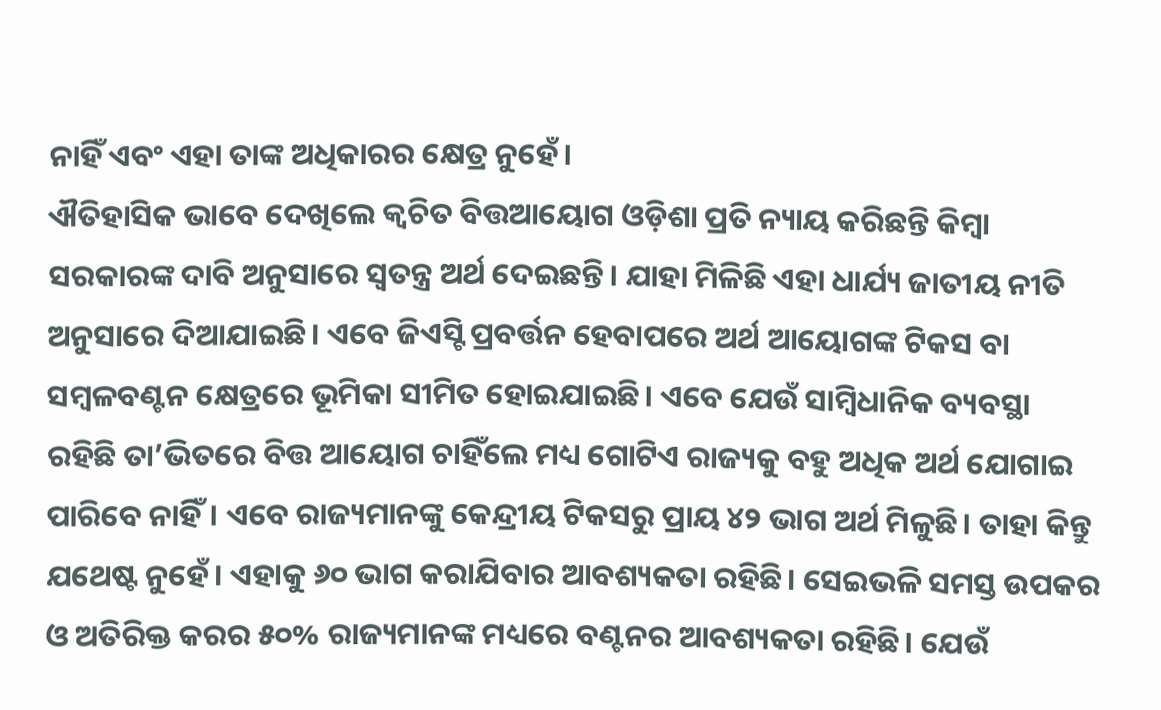ନାହିଁ ଏବଂ ଏହା ତାଙ୍କ ଅଧିକାରର କ୍ଷେତ୍ର ନୁହେଁ।
ଐତିହାସିକ ଭାବେ ଦେଖିଲେ କ୍ବଚିତ ବିତ୍ତଆୟୋଗ ଓଡ଼ିଶା ପ୍ରତି ନ୍ୟାୟ କରିଛନ୍ତି କିମ୍ବା ସରକାରଙ୍କ ଦାବି ଅନୁସାରେ ସ୍ବତନ୍ତ୍ର ଅର୍ଥ ଦେଇଛନ୍ତି। ଯାହା ମିଳିଛି ଏହା ଧାର୍ଯ୍ୟ ଜାତୀୟ ନୀତି ଅନୁସାରେ ଦିଆଯାଇଛି। ଏବେ ଜିଏସ୍ଟି ପ୍ରବର୍ତ୍ତନ ହେବାପରେ ଅର୍ଥ ଆୟୋଗଙ୍କ ଟିକସ ବା ସମ୍ବଳବଣ୍ଟନ କ୍ଷେତ୍ରରେ ଭୂମିକା ସୀମିତ ହୋଇଯାଇଛି। ଏବେ ଯେଉଁ ସାମ୍ବିଧାନିକ ବ୍ୟବସ୍ଥା ରହିଛି ତା’ଭିତରେ ବିତ୍ତ ଆୟୋଗ ଚାହିଁଲେ ମଧ୍ୟ ଗୋଟିଏ ରାଜ୍ୟକୁ ବହୁ ଅଧିକ ଅର୍ଥ ଯୋଗାଇ ପାରିବେ ନାହିଁ। ଏବେ ରାଜ୍ୟମାନଙ୍କୁ କେନ୍ଦ୍ରୀୟ ଟିକସରୁ ପ୍ରାୟ ୪୨ ଭାଗ ଅର୍ଥ ମିଳୁଛି। ତାହା କିନ୍ତୁ ଯଥେଷ୍ଟ ନୁହେଁ। ଏହାକୁ ୬୦ ଭାଗ କରାଯିବାର ଆବଶ୍ୟକତା ରହିଛି। ସେଇଭଳି ସମସ୍ତ ଉପକର ଓ ଅତିରିକ୍ତ କରର ୫୦% ରାଜ୍ୟମାନଙ୍କ ମଧ୍ୟରେ ବଣ୍ଟନର ଆବଶ୍ୟକତା ରହିଛି। ଯେଉଁ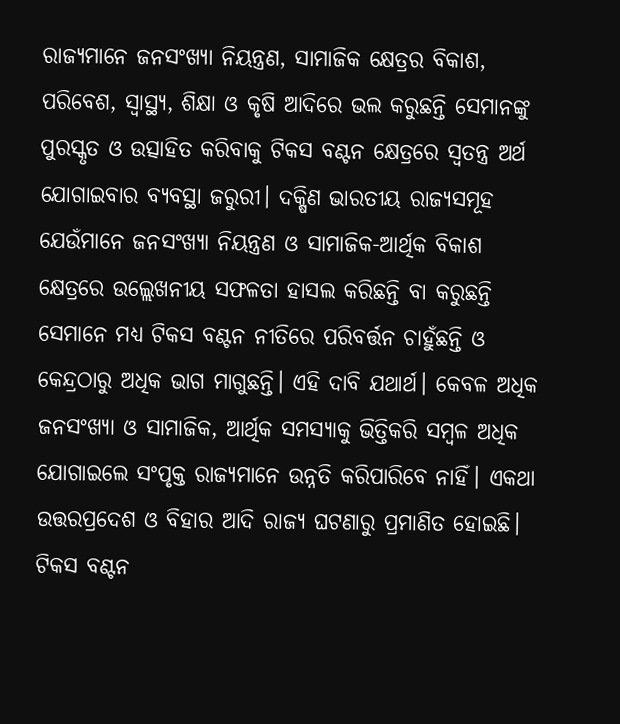ରାଜ୍ୟମାନେ ଜନସଂଖ୍ୟା ନିୟନ୍ତ୍ରଣ, ସାମାଜିକ କ୍ଷେତ୍ରର ବିକାଶ, ପରିବେଶ, ସ୍ବାସ୍ଥ୍ୟ, ଶିକ୍ଷା ଓ କୃଷି ଆଦିରେ ଭଲ କରୁଛନ୍ତି ସେମାନଙ୍କୁ ପୁରସ୍କୃତ ଓ ଉତ୍ସାହିତ କରିବାକୁ ଟିକସ ବଣ୍ଟନ କ୍ଷେତ୍ରରେ ସ୍ବତନ୍ତ୍ର ଅର୍ଥ ଯୋଗାଇବାର ବ୍ୟବସ୍ଥା ଜରୁରୀ। ଦକ୍ଷିଣ ଭାରତୀୟ ରାଜ୍ୟସମୂହ ଯେଉଁମାନେ ଜନସଂଖ୍ୟା ନିୟନ୍ତ୍ରଣ ଓ ସାମାଜିକ-ଆର୍ଥିକ ବିକାଶ କ୍ଷେତ୍ରରେ ଉଲ୍ଲେଖନୀୟ ସଫଳତା ହାସଲ କରିଛନ୍ତି ବା କରୁଛନ୍ତି ସେମାନେ ମଧ୍ୟ ଟିକସ ବଣ୍ଟନ ନୀତିରେ ପରିବର୍ତ୍ତନ ଚାହୁଁଛନ୍ତି ଓ କେନ୍ଦ୍ରଠାରୁ ଅଧିକ ଭାଗ ମାଗୁଛନ୍ତି। ଏହି ଦାବି ଯଥାର୍ଥ। କେବଳ ଅଧିକ ଜନସଂଖ୍ୟା ଓ ସାମାଜିକ, ଆର୍ଥିକ ସମସ୍ୟାକୁ ଭିତ୍ତିକରି ସମ୍ବଳ ଅଧିକ ଯୋଗାଇଲେ ସଂପୃକ୍ତ ରାଜ୍ୟମାନେ ଉନ୍ନତି କରିପାରିବେ ନାହିଁ। ଏକଥା ଉତ୍ତରପ୍ରଦେଶ ଓ ବିହାର ଆଦି ରାଜ୍ୟ ଘଟଣାରୁ ପ୍ରମାଣିତ ହୋଇଛି। ଟିକସ ବଣ୍ଟନ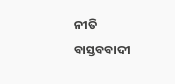ନୀତି ବାସ୍ତବବାଦୀ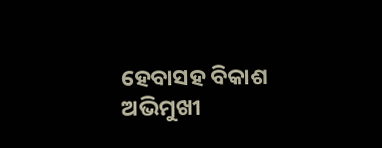ହେବାସହ ବିକାଶ ଅଭିମୁଖୀ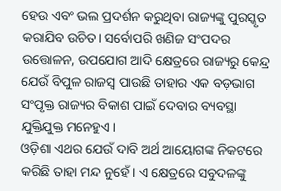ହେଉ ଏବଂ ଭଲ ପ୍ରଦର୍ଶନ କରୁଥିବା ରାଜ୍ୟଙ୍କୁ ପୁରସ୍କୃତ କରାଯିବ ଉଚିତ। ସର୍ବୋପରି ଖଣିଜ ସଂପଦର ଉତ୍ତୋଳନ, ଉପଯୋଗ ଆଦି କ୍ଷେତ୍ରରେ ରାଜ୍ୟରୁ କେନ୍ଦ୍ର ଯେଉଁ ବିପୁଳ ରାଜସ୍ବ ପାଉଛି ତାହାର ଏକ ବଡ଼ଭାଗ ସଂପୃକ୍ତ ରାଜ୍ୟର ବିକାଶ ପାଇଁ ଦେବାର ବ୍ୟବସ୍ଥା ଯୁକ୍ତିଯୁକ୍ତ ମନେହୁଏ।
ଓଡ଼ିଶା ଏଥର ଯେଉଁ ଦାବି ଅର୍ଥ ଆୟୋଗଙ୍କ ନିକଟରେ କରିଛି ତାହା ମନ୍ଦ ନୁହେଁ। ଏ କ୍ଷେତ୍ରରେ ସବୁଦଳଙ୍କୁ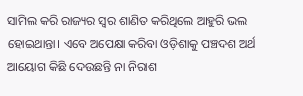ସାମିଲ କରି ରାଜ୍ୟର ସ୍ବର ଶାଣିତ କରିଥିଲେ ଆହୁରି ଭଲ ହୋଇଥାନ୍ତା। ଏବେ ଅପେକ୍ଷା କରିବା ଓଡ଼ିଶାକୁ ପଞ୍ଚଦଶ ଅର୍ଥ ଆୟୋଗ କିଛି ଦେଉଛନ୍ତି ନା ନିରାଶ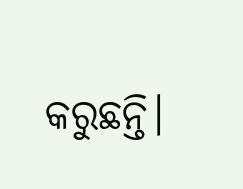କରୁଛନ୍ତି।